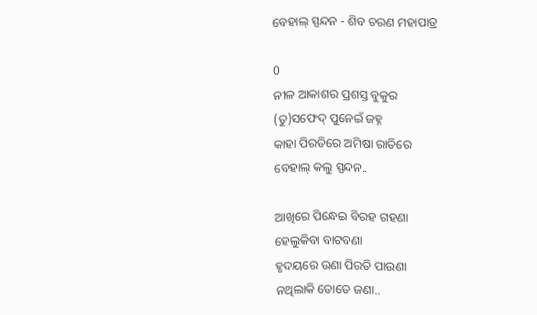ବେହାଲ୍ ସ୍ପନ୍ଦନ - ଶିବ ଚରଣ ମହାପାତ୍ର

0
ନୀଳ ଆକାଶର ପ୍ରଶସ୍ତ ବୁକୁର
(ତୁ)ସଫେଦ୍ ପୁନେଇଁ ଜହ୍ନ
କାହା ପିରତିରେ ଅମିଷା ରାତିରେ
ବେହାଲ୍ କଲୁ ସ୍ପନ୍ଦନ..

ଆଖିରେ ପିନ୍ଧେଇ ବିରହ ଗହଣା
ହେଲୁକିବା ବାଟବଣା
ହୃଦୟରେ ଉଣା ପିରତି ପାଉଣା
ନଥିଲାକି ତୋତେ ଜଣା..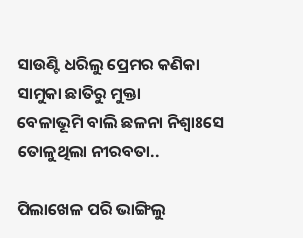ସାଉଣ୍ଟି ଧରିଲୁ ପ୍ରେମର କଣିକା
ସାମୁକା ଛାତିରୁ ମୁକ୍ତା
ବେଳାଭୂମି ବାଲି ଛଳନା ନିଶ୍ୱାଃସେ
ତୋଳୁଥିଲା ନୀରବତା..

ପିଲାଖେଳ ପରି ଭାଙ୍ଗିଲୁ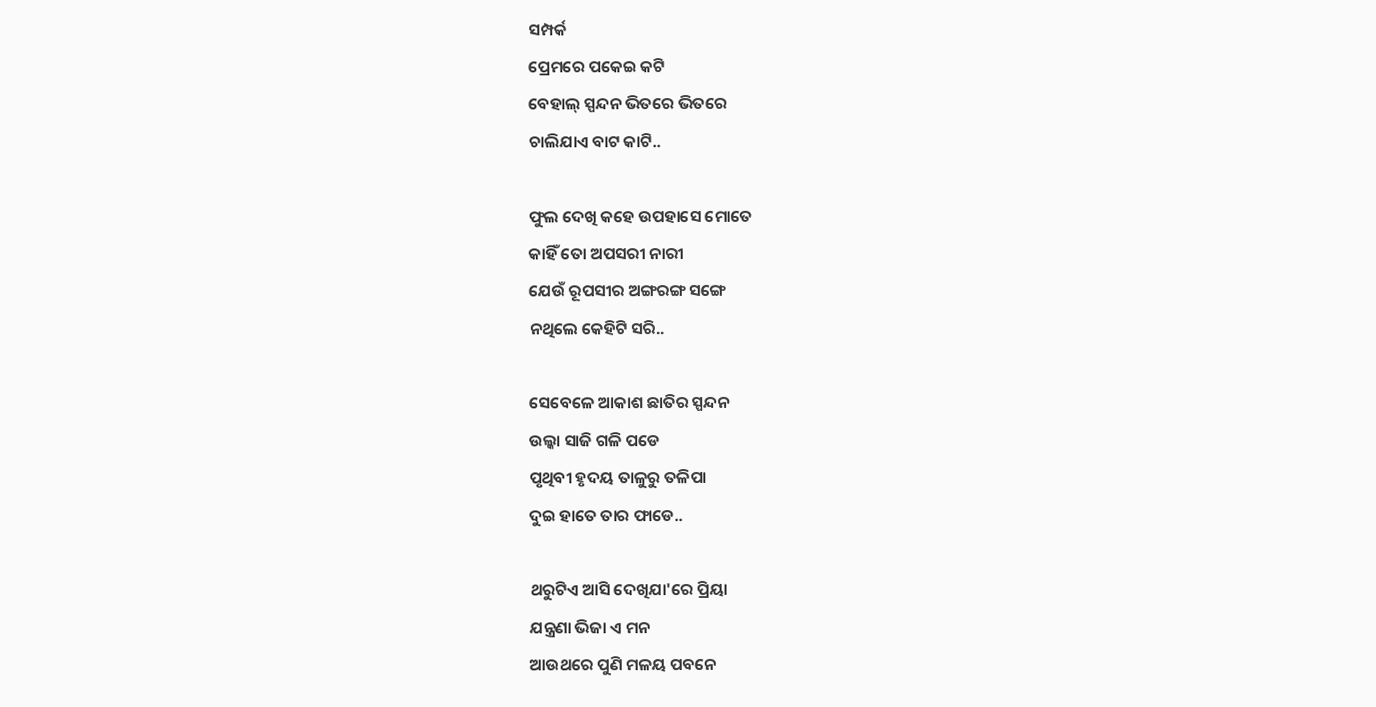ସମ୍ପର୍କ
ପ୍ରେମରେ ପକେଇ କଟି
ବେହାଲ୍ ସ୍ପନ୍ଦନ ଭିତରେ ଭିତରେ
ଚାଲିଯାଏ ବାଟ କାଟି..

ଫୁଲ ଦେଖି କହେ ଉପହାସେ ମୋତେ
କାହିଁ ତୋ ଅପସରୀ ନାରୀ
ଯେଉଁ ରୂପସୀର ଅଙ୍ଗରଙ୍ଗ ସଙ୍ଗେ
ନଥିଲେ କେହିଟି ସରି..

ସେବେଳେ ଆକାଶ ଛାତିର ସ୍ପନ୍ଦନ
ଉଲ୍କା ସାଜି ଗଳି ପଡେ
ପୃଥିବୀ ହୃଦୟ ତାଳୁରୁ ତଳିପା
ଦୁଇ ହାତେ ତାର ଫାଡେ..

ଥରୁଟିଏ ଆସି ଦେଖିଯା'ରେ ପ୍ରିୟା
ଯନ୍ତ୍ରଣା ଭିଜା ଏ ମନ
ଆଉଥରେ ପୁଣି ମଳୟ ପବନେ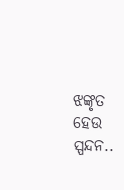ଝଙ୍କୃତ ହେଉ ସ୍ପନ୍ଦନ..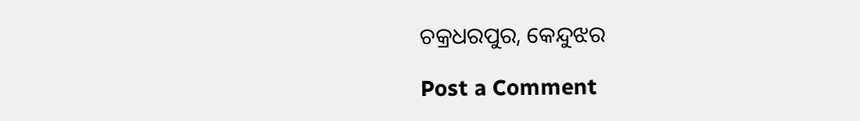ଚକ୍ରଧରପୁର, କେନ୍ଦୁଝର

Post a Comment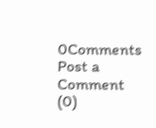0Comments
Post a Comment (0)